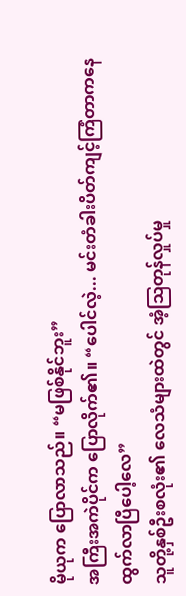မိုယုက ပြောလာသည်။ “မဖြစ်နိုင်ဘူး”
အကြီးအကဲပိုင်က ပြောလိုက်၏။ “ပေါင်လဲ့... မင်းတံခါးပိတ်ကျင့်ကြံတာကနေ ထွက်လာပြီပေါ့လေ”
သူတို့နှစ်ဦးစလုံး၏ လေသံများထဲတွင် အံ့ဩတုန်လှုပ်မှု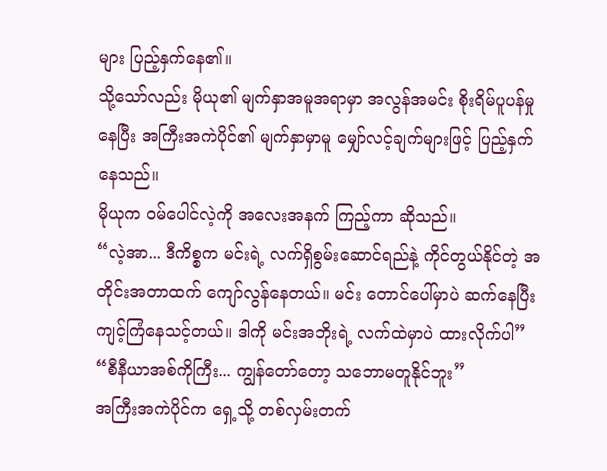များ ပြည့်နှက်နေ၏။
သို့သော်လည်း မိုယု၏ မျက်နှာအမူအရာမှာ အလွန်အမင်း စိုးရိမ်ပူပန်မှုနေပြီး အကြီးအကဲပိုင်၏ မျက်နှာမှာမူ မျှော်လင့်ချက်များဖြင့် ပြည့်နှက်နေသည်။
မိုယုက ဝမ်ပေါင်လဲ့ကို အလေးအနက် ကြည့်ကာ ဆိုသည်။
“လဲ့အာ... ဒီကိစ္စက မင်းရဲ့ လက်ရှိစွမ်းဆောင်ရည်နဲ့ ကိုင်တွယ်နိုင်တဲ့ အတိုင်းအတာထက် ကျော်လွန်နေတယ်။ မင်း တောင်ပေါ်မှာပဲ ဆက်နေပြီး ကျင့်ကြံနေသင့်တယ်။ ဒါကို မင်းအဘိုးရဲ့ လက်ထဲမှာပဲ ထားလိုက်ပါ”
“စီနီယာအစ်ကိုကြီး... ကျွန်တော်တော့ သဘောမတူနိုင်ဘူး”
အကြီးအကဲပိုင်က ရှေ့သို့ တစ်လှမ်းတက်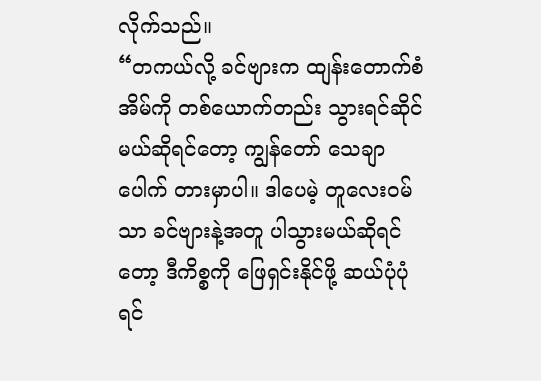လိုက်သည်။
“တကယ်လို့ ခင်ဗျားက ထျန်းတောက်စံအိမ်ကို တစ်ယောက်တည်း သွားရင်ဆိုင်မယ်ဆိုရင်တော့ ကျွန်တော် သေချာပေါက် တားမှာပါ။ ဒါပေမဲ့ တူလေးဝမ်သာ ခင်ဗျားနဲ့အတူ ပါသွားမယ်ဆိုရင်တော့ ဒီကိစ္စကို ဖြေရှင်းနိုင်ဖို့ ဆယ်ပုံပုံရင်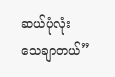ဆယ်ပုံလုံး သေချာတယ်”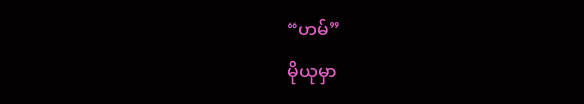“ဟမ်”
မိုယုမှာ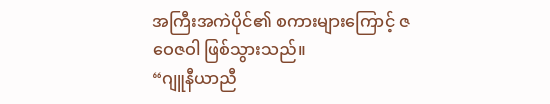အကြီးအကဲပိုင်၏ စကားများကြောင့် ဇဝေဇဝါ ဖြစ်သွားသည်။
“ဂျူနီယာညီ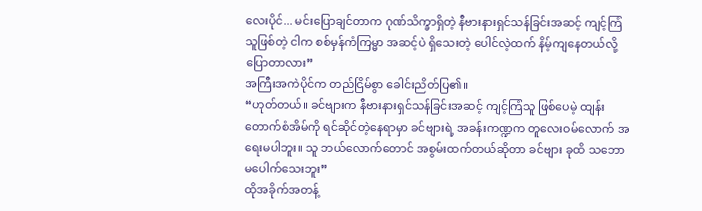လေးပိုင်... မင်းပြောချင်တာက ဂုဏ်သိက္ခာရှိတဲ့ နီဗားနားရှင်သန်ခြင်းအဆင့် ကျင့်ကြံသူဖြစ်တဲ့ ငါက စစ်မှန်ကံကြမ္မာ အဆင့်ပဲ ရှိသေးတဲ့ ပေါင်လဲ့ထက် နိမ့်ကျနေတယ်လို့ ပြောတာလား”
အကြီးအကဲပိုင်က တည်ငြိမ်စွာ ခေါင်းညိတ်ပြ၏။
“ဟုတ်တယ်။ ခင်ဗျားက နီဗားနားရှင်သန်ခြင်းအဆင့် ကျင့်ကြံသူ ဖြစ်ပေမဲ့ ထျန်းတောက်စံအိမ်ကို ရင်ဆိုင်တဲ့နေရာမှာ ခင်ဗျားရဲ့ အခန်းကဏ္ဍက တူလေးဝမ်လောက် အရေးမပါဘူး။ သူ ဘယ်လောက်တောင် အစွမ်းထက်တယ်ဆိုတာ ခင်ဗျား ခုထိ သဘောမပေါက်သေးဘူး”
ထိုအခိုက်အတန့်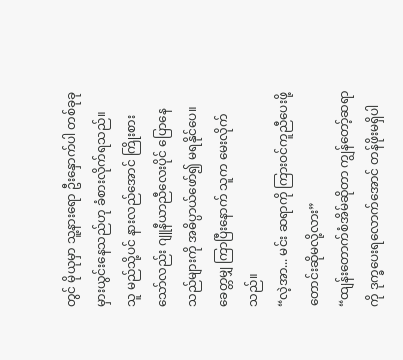တွင် မိုယုမှာ သူ့နားရော ဦးနှောက်ပါ တစ်ခုခု မှားယွင်းနေသည်ဟု ခံစားလိုက်ရသည်။
သူ မည်သို့ပင် နားလည်အောင် ကြိုးစားသော်လည်း ဂျူနီယာညီလေးပိုင် ပြောနေသည်များကို အဓိပ္ပာယ်ဖော်၍ မရနိုင်ပေ။
ခေတ္တမျှ ကြာပြီးနောက် သူက မေးလိုက်သည်။
“လဲ့အာ... မင်း ဆရာကို ကြားဝင်ကူညီပေးဖို့ တောင်းဆိုမလို့လား”
“ထျန်းတောက်စံအိမ်ဆိုတာ ကျွန်တော့်ဆရာကို ဒုက္ခပေးရလောက်အောင် တန်ဖိုးမရှိပါ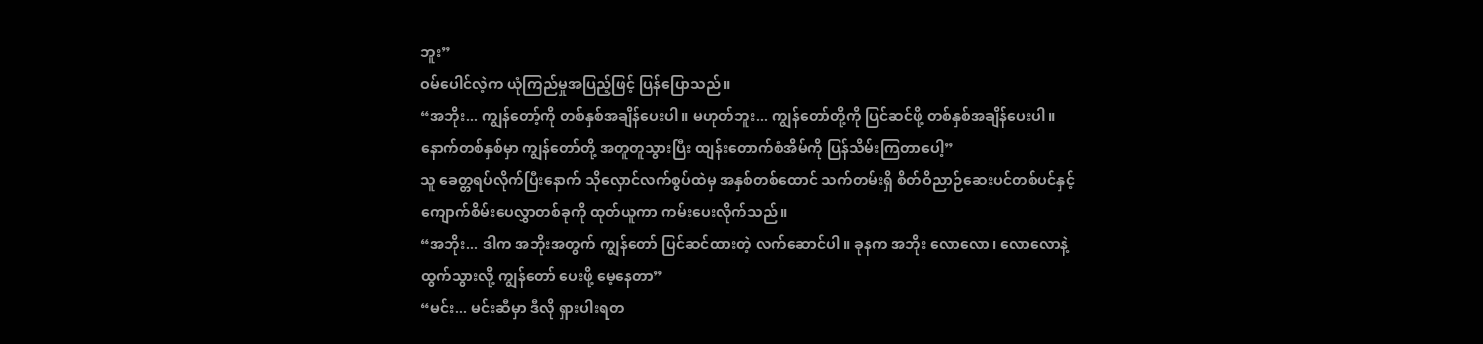ဘူး”
ဝမ်ပေါင်လဲ့က ယုံကြည်မှုအပြည့်ဖြင့် ပြန်ပြောသည်။
“အဘိုး... ကျွန်တော့်ကို တစ်နှစ်အချိန်ပေးပါ။ မဟုတ်ဘူး... ကျွန်တော်တို့ကို ပြင်ဆင်ဖို့ တစ်နှစ်အချိန်ပေးပါ။ နောက်တစ်နှစ်မှာ ကျွန်တော်တို့ အတူတူသွားပြီး ထျန်းတောက်စံအိမ်ကို ပြန်သိမ်းကြတာပေါ့”
သူ ခေတ္တရပ်လိုက်ပြီးနောက် သိုလှောင်လက်စွပ်ထဲမှ အနှစ်တစ်ထောင် သက်တမ်းရှိ စိတ်ဝိညာဉ်ဆေးပင်တစ်ပင်နှင့် ကျောက်စိမ်းပေလွှာတစ်ခုကို ထုတ်ယူကာ ကမ်းပေးလိုက်သည်။
“အဘိုး... ဒါက အဘိုးအတွက် ကျွန်တော် ပြင်ဆင်ထားတဲ့ လက်ဆောင်ပါ။ ခုနက အဘိုး လောလော၊ လောလောနဲ့ ထွက်သွားလို့ ကျွန်တော် ပေးဖို့ မေ့နေတာ”
“မင်း... မင်းဆီမှာ ဒီလို ရှားပါးရတ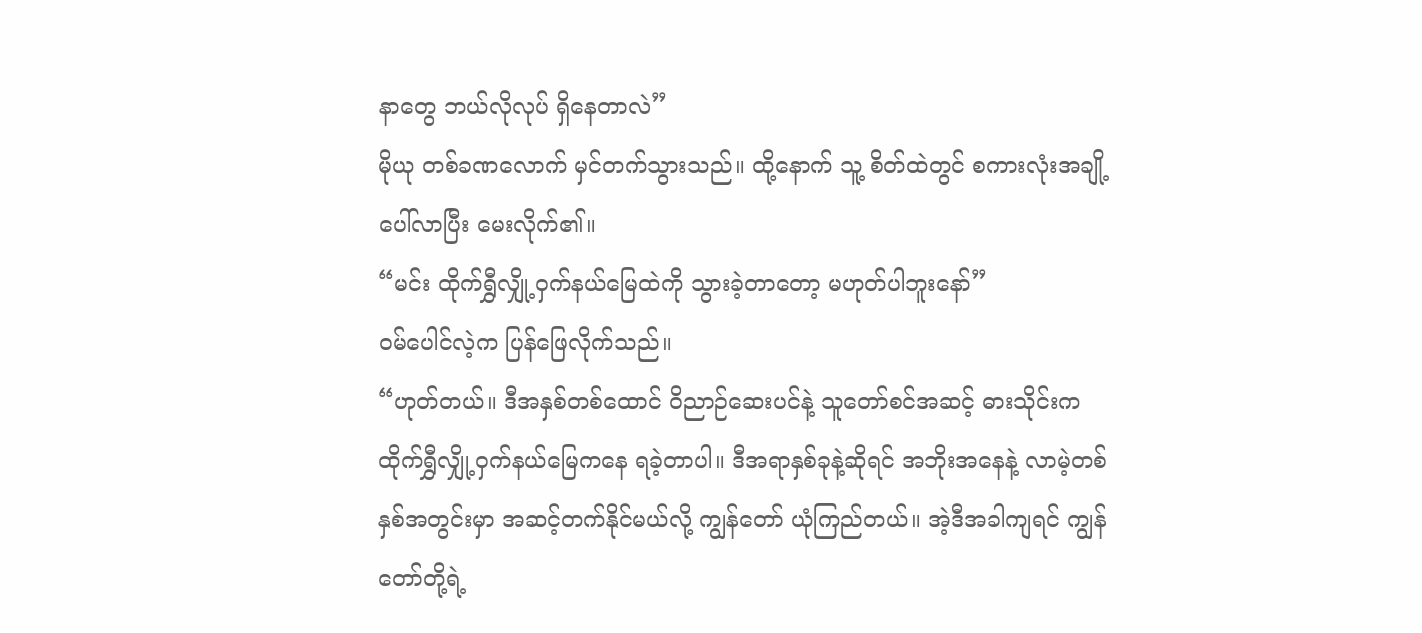နာတွေ ဘယ်လိုလုပ် ရှိနေတာလဲ”
မိုယု တစ်ခဏလောက် မှင်တက်သွားသည်။ ထို့နောက် သူ့ စိတ်ထဲတွင် စကားလုံးအချို့ ပေါ်လာပြီး မေးလိုက်၏။
“မင်း ထိုက်ရွှီလျှို့ဝှက်နယ်မြေထဲကို သွားခဲ့တာတော့ မဟုတ်ပါဘူးနော်”
ဝမ်ပေါင်လဲ့က ပြန်ဖြေလိုက်သည်။
“ဟုတ်တယ်။ ဒီအနှစ်တစ်ထောင် ဝိညာဉ်ဆေးပင်နဲ့ သူတော်စင်အဆင့် ဓားသိုင်းက ထိုက်ရွှီလျှို့ဝှက်နယ်မြေကနေ ရခဲ့တာပါ။ ဒီအရာနှစ်ခုနဲ့ဆိုရင် အဘိုးအနေနဲ့ လာမဲ့တစ်နှစ်အတွင်းမှာ အဆင့်တက်နိုင်မယ်လို့ ကျွန်တော် ယုံကြည်တယ်။ အဲ့ဒီအခါကျရင် ကျွန်တော်တို့ရဲ့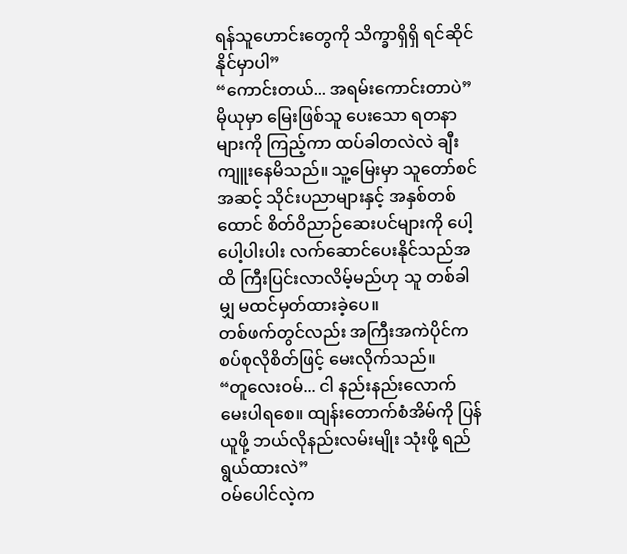ရန်သူဟောင်းတွေကို သိက္ခာရှိရှိ ရင်ဆိုင်နိုင်မှာပါ”
“ကောင်းတယ်... အရမ်းကောင်းတာပဲ”
မိုယုမှာ မြေးဖြစ်သူ ပေးသော ရတနာများကို ကြည့်ကာ ထပ်ခါတလဲလဲ ချီးကျူးနေမိသည်။ သူ့မြေးမှာ သူတော်စင်အဆင့် သိုင်းပညာများနှင့် အနှစ်တစ်ထောင် စိတ်ဝိညာဉ်ဆေးပင်များကို ပေါ့ပေါ့ပါးပါး လက်ဆောင်ပေးနိုင်သည်အထိ ကြီးပြင်းလာလိမ့်မည်ဟု သူ တစ်ခါမျှ မထင်မှတ်ထားခဲ့ပေ။
တစ်ဖက်တွင်လည်း အကြီးအကဲပိုင်က စပ်စုလိုစိတ်ဖြင့် မေးလိုက်သည်။
“တူလေးဝမ်... ငါ နည်းနည်းလောက် မေးပါရစေ။ ထျန်းတောက်စံအိမ်ကို ပြန်ယူဖို့ ဘယ်လိုနည်းလမ်းမျိုး သုံးဖို့ ရည်ရွယ်ထားလဲ”
ဝမ်ပေါင်လဲ့က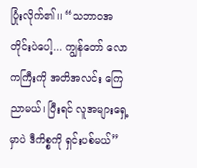ပြုံးလိုက်၏၊၊ “သဘာဝအတိုင်းပဲပေါ့... ကျွန်တော် လောကကြီးကို အတိအလင်း ကြေညာမယ်၊ ပြီးရင် လူအများရှေ့မှာပဲ ဒီကိစ္စကို ရှင်းပစ်မယ်”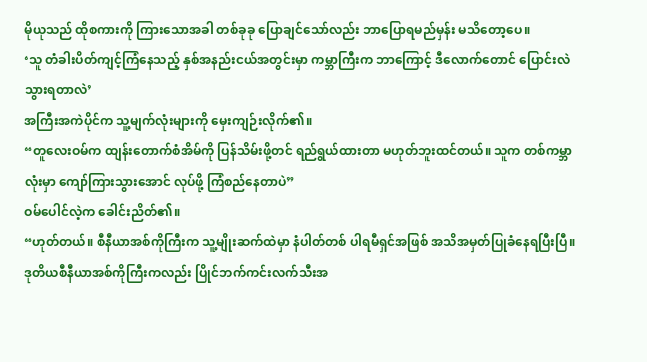မိုယုသည် ထိုစကားကို ကြားသောအခါ တစ်ခုခု ပြောချင်သော်လည်း ဘာပြောရမည်မှန်း မသိတော့ပေ။
‘သူ တံခါးပိတ်ကျင့်ကြံနေသည့် နှစ်အနည်းငယ်အတွင်းမှာ ကမ္ဘာကြီးက ဘာကြောင့် ဒီလောက်တောင် ပြောင်းလဲသွားရတာလဲ’
အကြီးအကဲပိုင်က သူ့မျက်လုံးများကို မှေးကျဉ်းလိုက်၏။
“တူလေးဝမ်က ထျန်းတောက်စံအိမ်ကို ပြန်သိမ်းဖို့တင် ရည်ရွယ်ထားတာ မဟုတ်ဘူးထင်တယ်။ သူက တစ်ကမ္ဘာလုံးမှာ ကျော်ကြားသွားအောင် လုပ်ဖို့ ကြံစည်နေတာပဲ”
ဝမ်ပေါင်လဲ့က ခေါင်းညိတ်၏။
“ဟုတ်တယ်။ စီနီယာအစ်ကိုကြီးက သူ့မျိုးဆက်ထဲမှာ နံပါတ်တစ် ပါရမီရှင်အဖြစ် အသိအမှတ်ပြုခံနေရပြီးပြီ။ ဒုတိယစီနီယာအစ်ကိုကြီးကလည်း ပြိုင်ဘက်ကင်းလက်သီးအ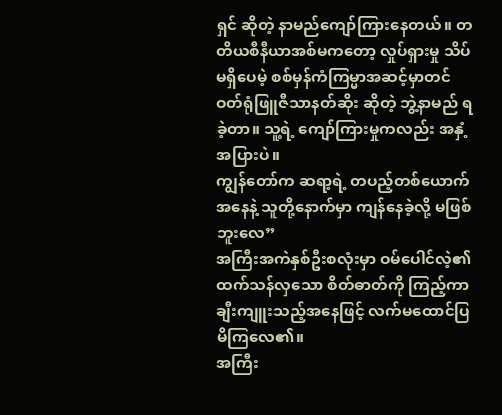ရှင် ဆိုတဲ့ နာမည်ကျော်ကြားနေတယ်။ တတိယစီနီယာအစ်မကတော့ လှုပ်ရှားမှု သိပ်မရှိပေမဲ့ စစ်မှန်ကံကြမ္မာအဆင့်မှာတင် ဝတ်ရုံဖြူဇီသာနတ်ဆိုး ဆိုတဲ့ ဘွဲ့နာမည် ရခဲ့တာ။ သူ့ရဲ့ ကျော်ကြားမှုကလည်း အနှံ့အပြားပဲ။
ကျွန်တော်က ဆရာ့ရဲ့ တပည့်တစ်ယောက်အနေနဲ့ သူတို့နောက်မှာ ကျန်နေခဲ့လို့ မဖြစ်ဘူးလေ”
အကြီးအကဲနှစ်ဦးစလုံးမှာ ဝမ်ပေါင်လဲ့၏ ထက်သန်လှသော စိတ်ဓာတ်ကို ကြည့်ကာ ချီးကျူးသည့်အနေဖြင့် လက်မထောင်ပြမိကြလေ၏။
အကြီး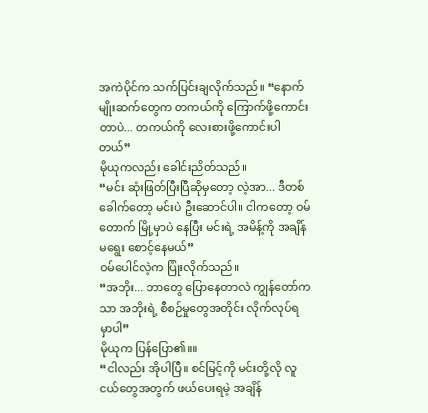အကဲပိုင်က သက်ပြင်းချလိုက်သည်။ “နောက်မျိုးဆက်တွေက တကယ်ကို ကြောက်ဖို့ကောင်းတာပဲ... တကယ်ကို လေးစားဖို့ကောင်းပါတယ်”
မိုယုကလည်း ခေါင်းညိတ်သည်။
“မင်း ဆုံးဖြတ်ပြီးပြီဆိုမှတော့ လဲ့အာ... ဒီတစ်ခေါက်တော့ မင်းပဲ ဦးဆောင်ပါ။ ငါကတော့ ဝမ်တောက် မြို့မှာပဲ နေပြီး မင်းရဲ့ အမိန့်ကို အချိန်မရွေး စောင့်နေမယ်”
ဝမ်ပေါင်လဲ့က ပြုံးလိုက်သည်။
“အဘိုး... ဘာတွေ ပြောနေတာလဲ ကျွန်တော်ကသာ အဘိုးရဲ့ စီစဉ်မှုတွေအတိုင်း လိုက်လုပ်ရမှာပါ”
မိုယုက ပြန်ပြော၏။။
“ငါလည်း အိုပါပြီ။ စင်မြင့်ကို မင်းတို့လို လူငယ်တွေအတွက် ဖယ်ပေးရမဲ့ အချိန်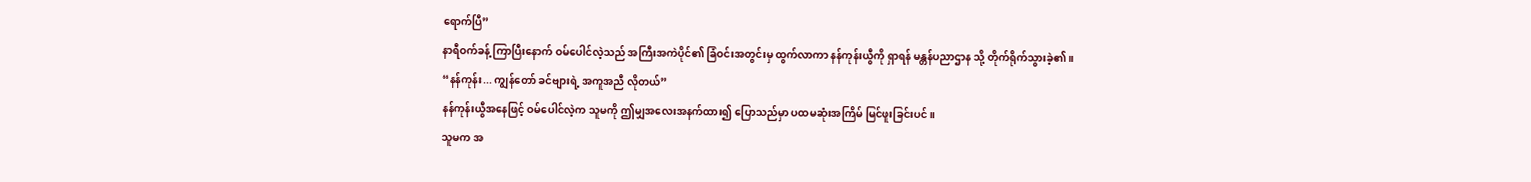ရောက်ပြီ”
နာရီဝက်ခန့် ကြာပြီးနောက် ဝမ်ပေါင်လဲ့သည် အကြီးအကဲပိုင်၏ ခြံဝင်းအတွင်းမှ ထွက်လာကာ နန်ကုန်းယွီကို ရှာရန် မန္တန်ပညာဌာန သို့ တိုက်ရိုက်သွားခဲ့၏။
“နန်ကုန်း... ကျွန်တော် ခင်ဗျားရဲ့ အကူအညီ လိုတယ်”
နန်ကုန်းယွီအနေဖြင့် ဝမ်ပေါင်လဲ့က သူမကို ဤမျှအလေးအနက်ထား၍ ပြောသည်မှာ ပထမဆုံးအကြိမ် မြင်ဖူးခြင်းပင်။
သူမက အ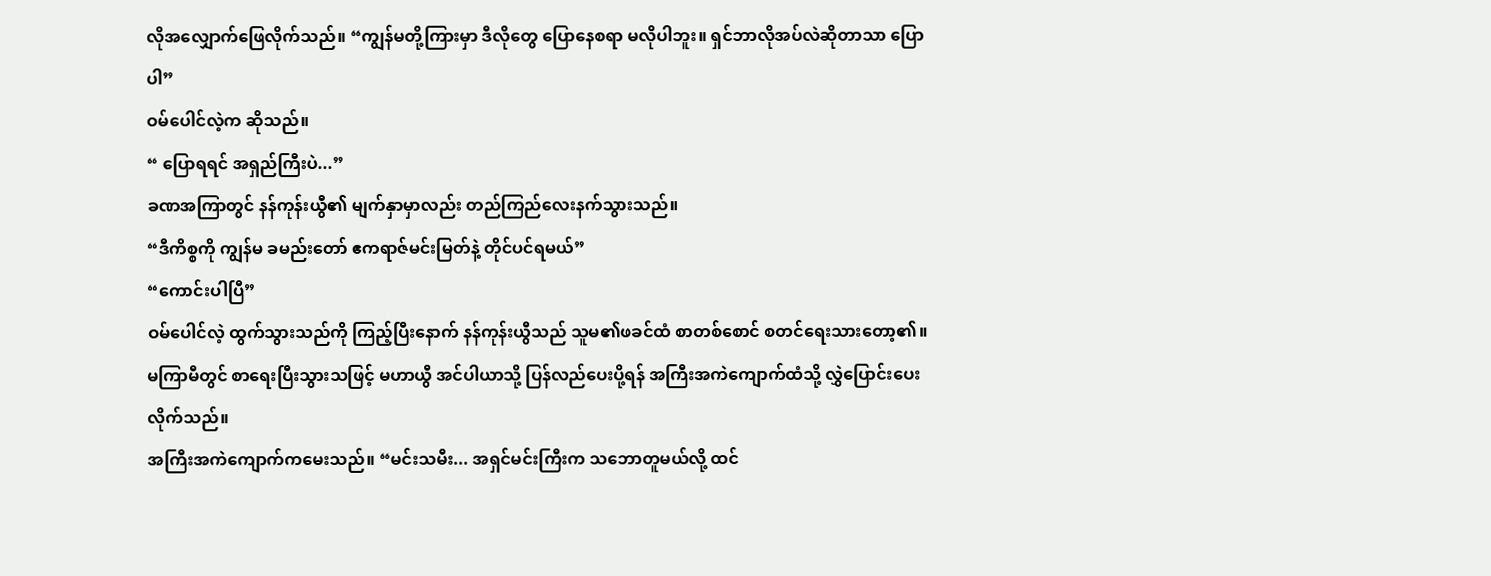လိုအလျှောက်ဖြေလိုက်သည်။ “ကျွန်မတို့ကြားမှာ ဒီလိုတွေ ပြောနေစရာ မလိုပါဘူး။ ရှင်ဘာလိုအပ်လဲဆိုတာသာ ပြောပါ”
ဝမ်ပေါင်လဲ့က ဆိုသည်။
“ ပြောရရင် အရှည်ကြီးပဲ...”
ခဏအကြာတွင် နန်ကုန်းယွီ၏ မျက်နှာမှာလည်း တည်ကြည်လေးနက်သွားသည်။
“ဒီကိစ္စကို ကျွန်မ ခမည်းတော် ဧကရာဇ်မင်းမြတ်နဲ့ တိုင်ပင်ရမယ်”
“ကောင်းပါပြီ”
ဝမ်ပေါင်လဲ့ ထွက်သွားသည်ကို ကြည့်ပြီးနောက် နန်ကုန်းယွီသည် သူမ၏ဖခင်ထံ စာတစ်စောင် စတင်ရေးသားတော့၏။
မကြာမီတွင် စာရေးပြီးသွားသဖြင့် မဟာယွီ အင်ပါယာသို့ ပြန်လည်ပေးပို့ရန် အကြီးအကဲကျောက်ထံသို့ လွှဲပြောင်းပေးလိုက်သည်။
အကြီးအကဲကျောက်ကမေးသည်။ “မင်းသမီး... အရှင်မင်းကြီးက သဘောတူမယ်လို့ ထင်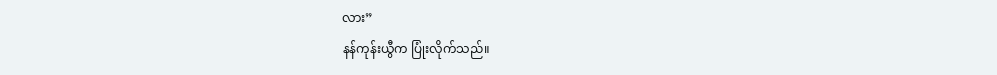လား”
နန်ကုန်းယွီက ပြုံးလိုက်သည်။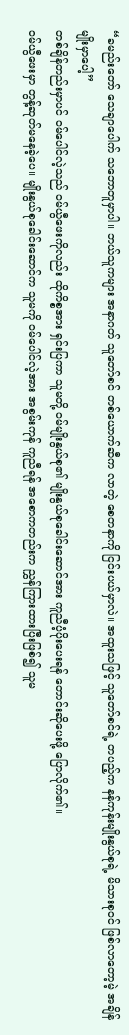“ခမည်းတော် သေချာပေါက် သဘောတူမှာပါ။ ဘယ်သူကများ အနာဂတ် သူတော်စင် တစ်ယောက်ဆီက လာတဲ့ စေတနာကို ငြင်းပယ်မှာလဲ။ အထူးသဖြင့် သူတော်စင်ရဲ့ တပည့်က နန်ကုန်းမျိုးနွယ်စုရဲ့ မိသားစုဝင် ဖြစ်လာတော့မဲ့ အချိန်မျိုးမှာပေါ့”
တစ်ချိန်တည်းမှာပင် ဝမ်ပေါင်လဲ့သည် ဝမ်ယွီဖေးကိုလည်း ထိုကိစ္စအား ရှင်းပြကာ သူမတို့ ဝမ်မျိုးနွယ်စု၏ မျိုးနွယ်စုခေါင်းဆောင်အား ကူညီပံ့ပိုးပေးရန် တောင်းဆိုပေးဖို့ ပြောလိုက်၏။
ဝမ်ယွီဖေးမှာ တွန့်ဆုတ်မနေခဲ့ပေ။ မျိုးနွယ်စုခေါင်းဆောင်က သူမကို ဝမ်ပေါင်လဲ့အား အစွမ်းကုန် ကူညီရန် အစောကတည်းက ညွှန်ကြားထားပြီးဖြစ်၍ သူမ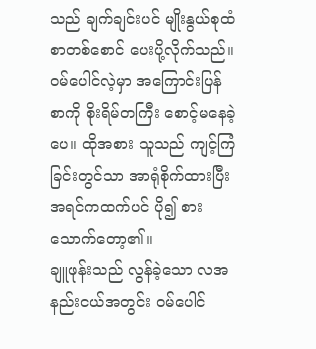သည် ချက်ချင်းပင် မျိုးနွယ်စုထံ စာတစ်စောင် ပေးပို့လိုက်သည်။
ဝမ်ပေါင်လဲ့မှာ အကြောင်းပြန်စာကို စိုးရိမ်တကြီး စောင့်မနေခဲ့ပေ။ ထိုအစား သူသည် ကျင့်ကြံခြင်းတွင်သာ အာရုံစိုက်ထားပြီး အရင်ကထက်ပင် ပို၍ စားသောက်တော့၏။
ချူဖုန်းသည် လွန်ခဲ့သော လအနည်းငယ်အတွင်း ဝမ်ပေါင်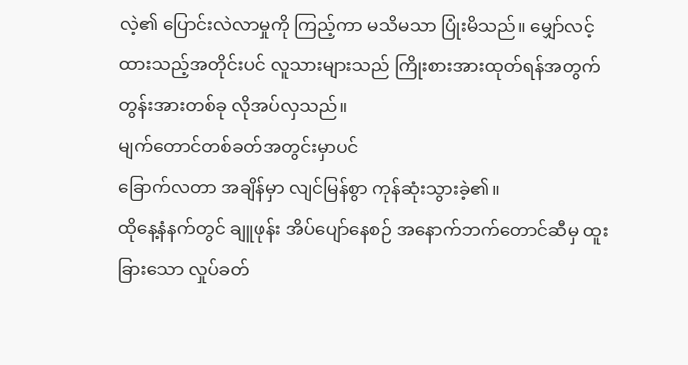လဲ့၏ ပြောင်းလဲလာမှုကို ကြည့်ကာ မသိမသာ ပြုံးမိသည်။ မျှော်လင့်ထားသည့်အတိုင်းပင် လူသားများသည် ကြိုးစားအားထုတ်ရန်အတွက် တွန်းအားတစ်ခု လိုအပ်လှသည်။
မျက်တောင်တစ်ခတ်အတွင်းမှာပင်
ခြောက်လတာ အချိန်မှာ လျင်မြန်စွာ ကုန်ဆုံးသွားခဲ့၏။
ထိုနေ့နံနက်တွင် ချူဖုန်း အိပ်ပျော်နေစဉ် အနောက်ဘက်တောင်ဆီမှ ထူးခြားသော လှုပ်ခတ်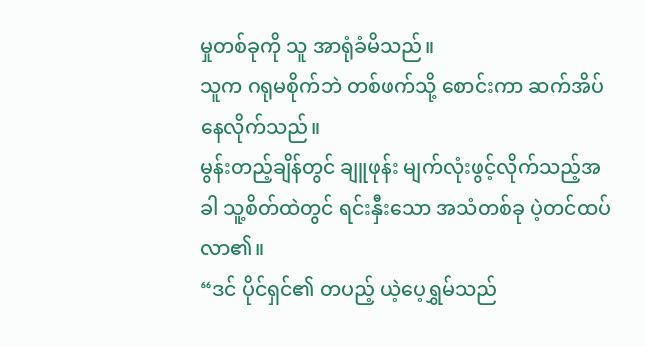မှုတစ်ခုကို သူ အာရုံခံမိသည်။
သူက ဂရုမစိုက်ဘဲ တစ်ဖက်သို့ စောင်းကာ ဆက်အိပ်နေလိုက်သည်။
မွန်းတည့်ချိန်တွင် ချူဖုန်း မျက်လုံးဖွင့်လိုက်သည့်အခါ သူ့စိတ်ထဲတွင် ရင်းနှီးသော အသံတစ်ခု ပဲ့တင်ထပ်လာ၏။
“ဒင် ပိုင်ရှင်၏ တပည့် ယဲ့ပေ့ရွှမ်သည်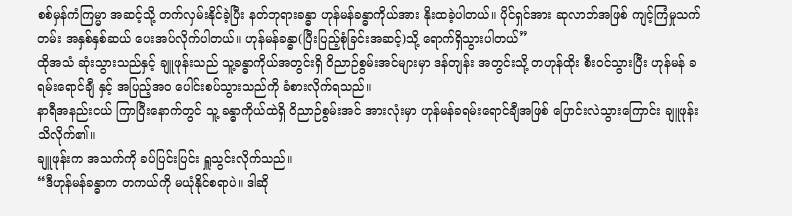စစ်မှန်ကံကြမ္မာ အဆင့်သို့ တက်လှမ်းနိုင်ခဲ့ပြီး နတ်ဘုရားခန္ဓာ ဟုန်မန်ခန္ဓာကိုယ်အား နိုးထခဲ့ပါတယ်။ ပိုင်ရှင်အား ဆုလာဘ်အဖြစ် ကျင့်ကြံမှုသက်တမ်း အနှစ်နှစ်ဆယ် ပေးအပ်လိုက်ပါတယ်။ ဟုန်မန်ခန္ဓာ(ပြီးပြည့်စုံခြင်းအဆင့်)သို့ ရောက်ရှိသွားပါတယ်”
ထိုအသံ ဆုံးသွားသည်နှင့် ချူဖုန်းသည် သူ့ခန္ဓာကိုယ်အတွင်းရှိ ဝိညာဉ်စွမ်းအင်များမှာ ဒန်တျန်း အတွင်းသို့ တဟုန်ထိုး စီးဝင်သွားပြီး ဟုန်မန် ခရမ်းရောင်ချီ နှင့် အပြည့်အဝ ပေါင်းစပ်သွားသည်ကို ခံစားလိုက်ရသည်။
နာရီအနည်းငယ် ကြာပြီးနောက်တွင် သူ့ ခန္ဓာကိုယ်ထဲရှိ ဝိညာဉ်စွမ်းအင် အားလုံးမှာ ဟုန်မန်ခရမ်းရောင်ချီအဖြစ် ပြောင်းလဲသွားကြောင်း ချူဖုန်း သိလိုက်၏။
ချူဖုန်းက အသက်ကို ခပ်ပြင်းပြင်း ရှူသွင်းလိုက်သည်။
“ဒီဟုန်မန်ခန္ဓာက တကယ်ကို မယုံနိုင်စရာပဲ။ ဒါဆို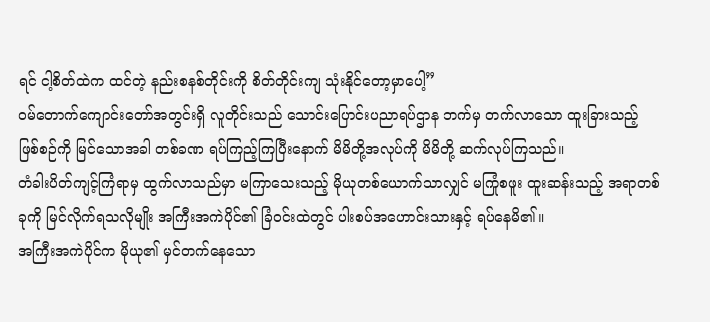ရင် ငါ့စိတ်ထဲက ထင်တဲ့ နည်းစနစ်တိုင်းကို စိတ်တိုင်းကျ သုံးနိုင်တော့မှာပေါ့”
ဝမ်တောက်ကျောင်းတော်အတွင်းရှိ လူတိုင်းသည် သောင်းပြောင်းပညာရပ်ဌာန ဘက်မှ တက်လာသော ထူးခြားသည့် ဖြစ်စဉ်ကို မြင်သောအခါ တစ်ခဏ ရပ်ကြည့်ကြပြီးနောက် မိမိတို့အလုပ်ကို မိမိတို့ ဆက်လုပ်ကြသည်။
တံခါးပိတ်ကျင့်ကြံရာမှ ထွက်လာသည်မှာ မကြာသေးသည့် မိုယုတစ်ယောက်သာလျှင် မကြုံစဖူး ထူးဆန်းသည့် အရာတစ်ခုကို မြင်လိုက်ရသလိုမျိုး အကြီးအကဲပိုင်၏ ခြံဝင်းထဲတွင် ပါးစပ်အဟောင်းသားနှင့် ရပ်နေမိ၏။
အကြီးအကဲပိုင်က မိုယု၏ မှင်တက်နေသော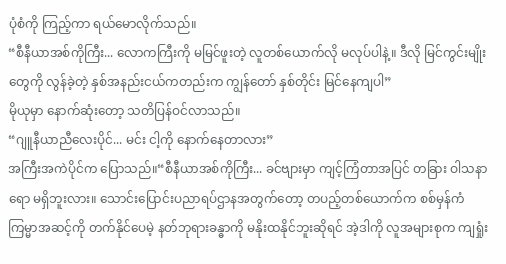ပုံစံကို ကြည့်ကာ ရယ်မောလိုက်သည်။
“စီနီယာအစ်ကိုကြီး... လောကကြီးကို မမြင်ဖူးတဲ့ လူတစ်ယောက်လို မလုပ်ပါနဲ့။ ဒီလို မြင်ကွင်းမျိုးတွေကို လွန်ခဲ့တဲ့ နှစ်အနည်းငယ်ကတည်းက ကျွန်တော် နှစ်တိုင်း မြင်နေကျပါ”
မိုယုမှာ နောက်ဆုံးတော့ သတိပြန်ဝင်လာသည်။
“ဂျူနီယာညီလေးပိုင်... မင်း ငါ့ကို နောက်နေတာလား”
အကြီးအကဲပိုင်က ပြောသည်။“စီနီယာအစ်ကိုကြီး... ခင်ဗျားမှာ ကျင့်ကြံတာအပြင် တခြား ဝါသနာရော မရှိဘူးလား။ သောင်းပြောင်းပညာရပ်ဌာနအတွက်တော့ တပည့်တစ်ယောက်က စစ်မှန်ကံကြမ္မာအဆင့်ကို တက်နိုင်ပေမဲ့ နတ်ဘုရားခန္ဓာကို မနိုးထနိုင်ဘူးဆိုရင် အဲ့ဒါကို လူအများစုက ကျရှုံး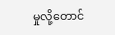မှုလို့တောင်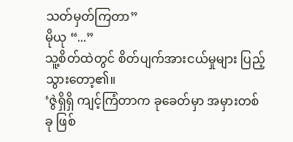သတ်မှတ်ကြတာ”
မိုယု “...”
သူ့စိတ်ထဲတွင် စိတ်ပျက်အားငယ်မှုများ ပြည့်သွားတော့၏။
‘ဇွဲရှိရှိ ကျင့်ကြံတာက ခုခေတ်မှာ အမှားတစ်ခု ဖြစ်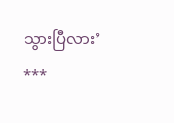သွားပြီလား’
***